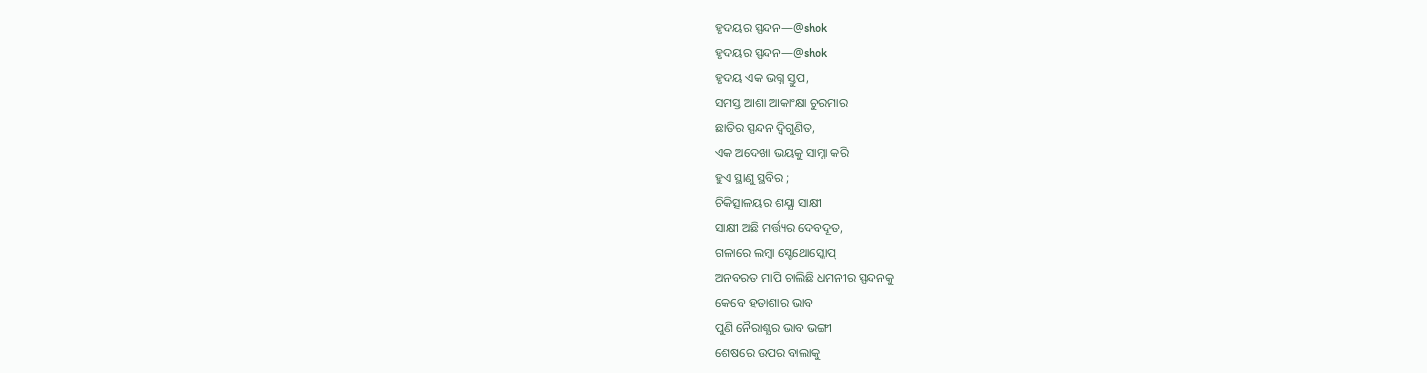ହୃଦୟର ସ୍ପନ୍ଦନ—@shok
ହୃଦୟର ସ୍ପନ୍ଦନ—@shok
ହୃଦୟ ଏକ ଭଗ୍ନ ସ୍ତୁପ,
ସମସ୍ତ ଆଶା ଆକାଂକ୍ଷା ଚୁରମାର
ଛାତିର ସ୍ପନ୍ଦନ ଦ୍ଵିଗୁଣିତ,
ଏକ ଅଦେଖା ଭୟକୁ ସାମ୍ନା କରି
ହୁଏ ସ୍ଥାଣୁ ସ୍ଥବିର ;
ଚିକିତ୍ସାଳୟର ଶଯ୍ଯା ସାକ୍ଷୀ
ସାକ୍ଷୀ ଅଛି ମର୍ତ୍ତ୍ୟର ଦେବଦୂତ,
ଗଳାରେ ଲମ୍ବା ସ୍ଟେଥୋସ୍କୋପ୍
ଅନବରତ ମାପି ଚାଲିଛି ଧମନୀର ସ୍ପନ୍ଦନକୁ
କେବେ ହତାଶାର ଭାବ
ପୁଣି ନୈରାଶ୍ଯର ଭାବ ଭଙ୍ଗୀ
ଶେଷରେ ଉପର ବାଲାକୁ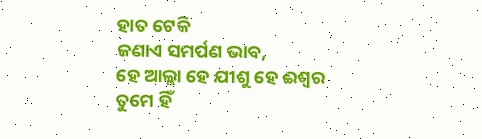ହାତ ଟେକି
ଜଣାଏ ସମର୍ପଣ ଭାବ,
ହେ ଆଲ୍ଲା ହେ ଯୀଶୁ ହେ ଈଶ୍ବର
ତୁମେ ହିଁ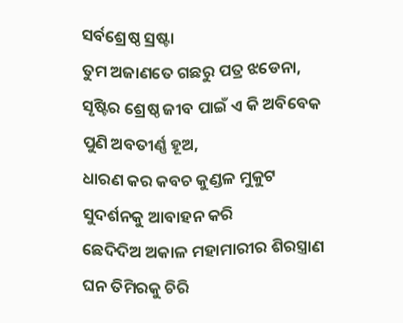ସର୍ବଶ୍ରେଷ୍ଠ ସ୍ରଷ୍ଟା
ତୁମ ଅଜାଣତେ ଗଛରୁ ପତ୍ର ଝଡେନା,
ସୃଷ୍ଟିର ଶ୍ରେଷ୍ଠ ଜୀବ ପାଇଁ ଏ କି ଅବିବେକ
ପୁଣି ଅବତୀର୍ଣ୍ଣ ହୂଅ,
ଧାରଣ କର କବଚ କୁଣ୍ଡଳ ମୁକୁଟ
ସୁଦର୍ଶନକୁ ଆବାହନ କରି
ଛେଦିଦିଅ ଅକାଳ ମହାମାରୀର ଶିରସ୍ତ୍ରାଣ
ଘନ ତିମିରକୁ ଚିରି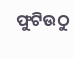ଫୁଟିଉଠୁ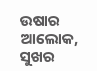ଉଷାର ଆଲୋକ,
ସୁଖର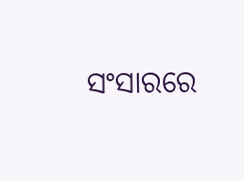ସଂସାରରେ